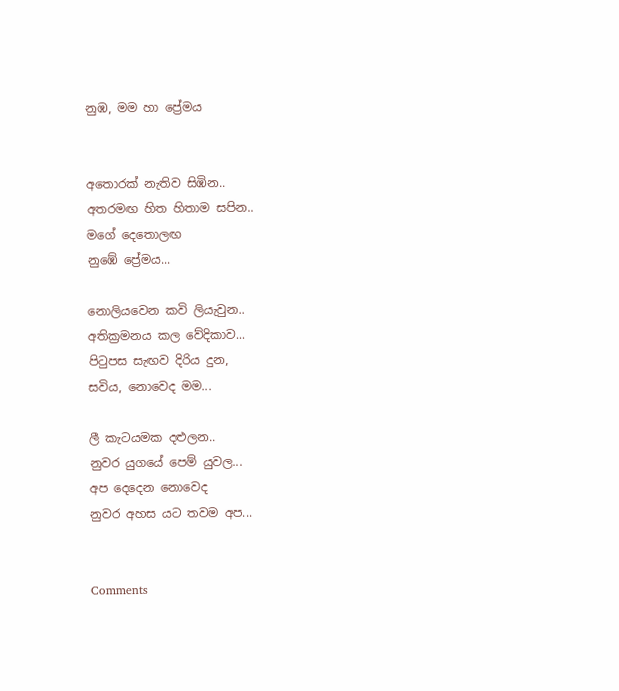නුඹ, මම හා ප්‍රේමය


අතොරක් නැතිව සිඹින..
අතරමඟ හිත හිතාම සපින..
මගේ දෙතොලඟ
නුඹේ ප්‍රේමය...

නොලියවෙන කවි ලියැවුන..
අතික්‍රමනය කල වේදිකාව...
පිටුපස සැඟව දිරිය දුන,
සවිය, නොවෙද මම...

ලී කැටයමක දළුලන..
නුවර යුගයේ පෙම් යුවල...
අප දෙදෙන නොවෙද
නුවර අහස යට තවම අප...


Comments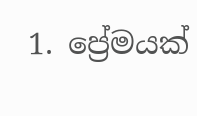1. ප්‍රේමයක්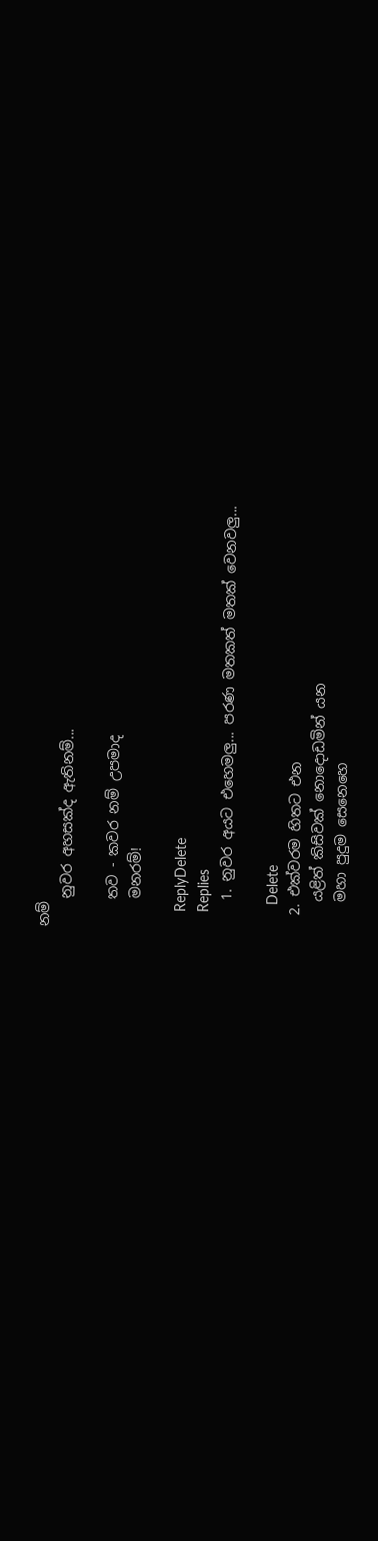නම්
    නුවර අහසක්ද ඇතිනම්...

    තව - කවර නම් උපමාද
    මනරම්!

    ReplyDelete
    Replies
    1. නුවර අයට එහෙමලු... පරණ මතකත් මතක් වෙනවලු...

      Delete
  2. එක්වරම හිතට එන
    යළිත් කිසිවක් නොදොඩමින් යන
    මහා පුදුම සෙනෙහෙ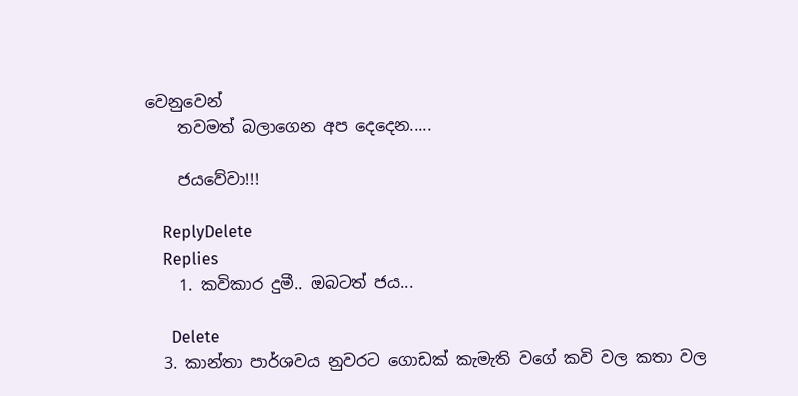වෙනුවෙන්
    තවමත් බලාගෙන අප දෙදෙන.....

    ජයවේවා!!!

    ReplyDelete
    Replies
    1. කවිකාර දුමී.. ඔබටත් ජය...

      Delete
  3. කාන්තා පාර්ශවය නුවරට ගොඩක් කැමැති වගේ කවි වල කතා වල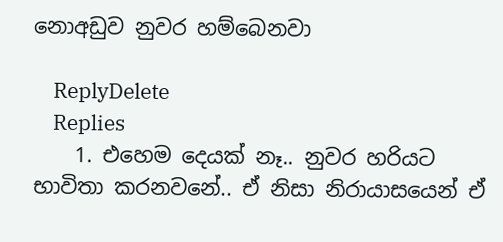නොඅඩුව නුවර හම්බෙනවා

    ReplyDelete
    Replies
    1. එහෙම දෙයක් නෑ.. නුවර හරියට භාවිතා කරනවනේ.. ඒ නිසා නිරායාසයෙන් ඒ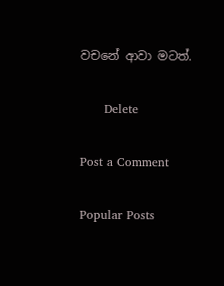වචනේ ආවා මටත්.

      Delete

Post a Comment

Popular Posts